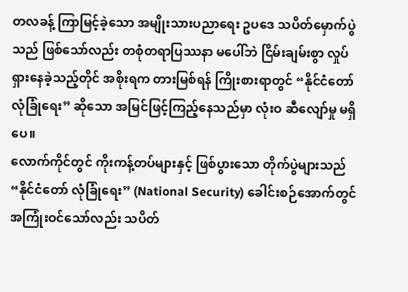တလခန့် ကြာမြင့်ခဲ့သော အမျိုးသားပညာရေး ဥပဒေ သပိတ်မှောက်ပွဲသည် ဖြစ်သော်လည်း တစုံတရာပြဿနာ မပေါ်ဘဲ ငြိမ်းချမ်းစွာ လှုပ်ရှားနေခဲ့သည့်တိုင် အစိုးရက တားမြစ်ရန် ကြိုးစားရာတွင် “နိုင်ငံတော် လုံခြုံရေး” ဆိုသော အမြင်ဖြင့်ကြည့်နေသည်မှာ လုံးဝ ဆီလျော်မှု မရှိပေ။
လောက်ကိုင်တွင် ကိုးကန့်တပ်များနှင့် ဖြစ်ပွားသော တိုက်ပွဲများသည် “နိုင်ငံတော် လုံခြုံရေး” (National Security) ခေါင်းစဉ်အောက်တွင် အကြုံးဝင်သော်လည်း သပိတ်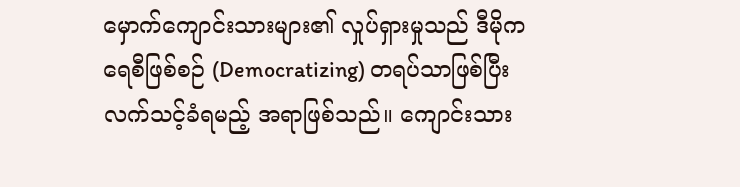မှောက်ကျောင်းသားများ၏ လှုပ်ရှားမှုသည် ဒီမိုကရေစီဖြစ်စဉ် (Democratizing) တရပ်သာဖြစ်ပြီး လက်သင့်ခံရမည့် အရာဖြစ်သည်။ ကျောင်းသား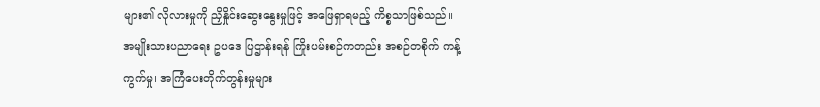များ၏ လိုလားမှုကို ညှိနှိုင်းဆွေးနွေးမှုဖြင့် အဖြေရှာရမည့် ကိစ္စသာဖြစ်သည်။
အမျိုးသားပညာရေး ဥပဒေ ပြဌာန်းရန် ကြိုးပမ်းစဉ်ကတည်း အစဉ်တစိုက် ကန့်ကွက်မှု၊ အကြံပေးတိုက်တွန်းမှုများ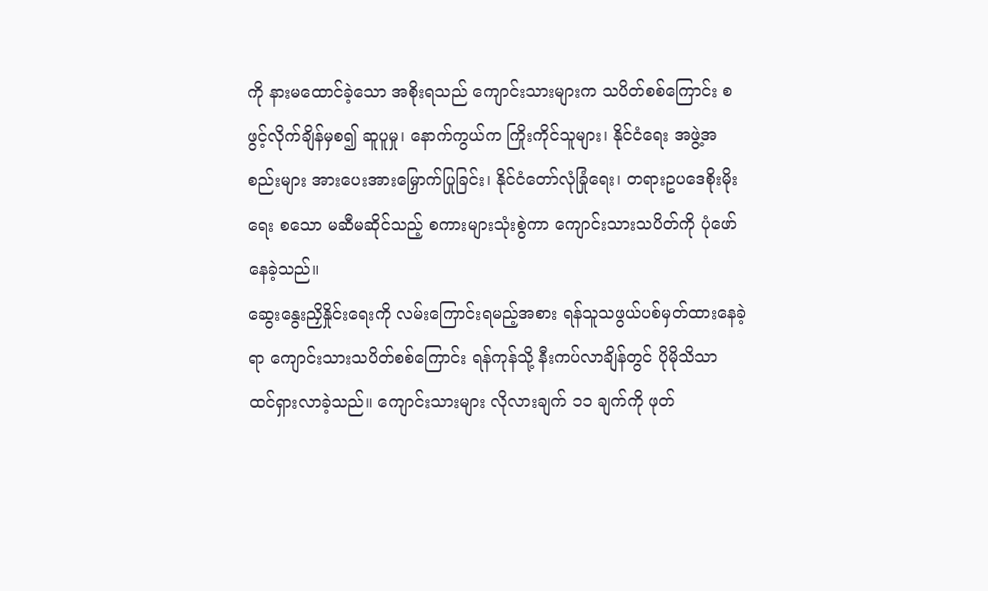ကို နားမထောင်ခဲ့သော အစိုးရသည် ကျောင်းသားများက သပိတ်စစ်ကြောင်း စဖွင့်လိုက်ချိန်မှစ၍ ဆူပူမှု၊ နောက်ကွယ်က ကြိုးကိုင်သူများ၊ နိုင်ငံရေး အဖွဲ့အစည်းများ အားပေးအားမြှောက်ပြုခြင်း၊ နိုင်ငံတော်လုံခြုံရေး၊ တရားဥပဒေစိုးမိုးရေး စသော မဆီမဆိုင်သည့် စကားများသုံးစွဲကာ ကျောင်းသားသပိတ်ကို ပုံဖော်နေခဲ့သည်။
ဆွေးနွေးညှိနှိုင်းရေးကို လမ်းကြောင်းရမည့်အစား ရန်သူသဖွယ်ပစ်မှတ်ထားနေခဲ့ရာ ကျောင်းသားသပိတ်စစ်ကြောင်း ရန်ကုန်သို့ နီးကပ်လာချိန်တွင် ပိုမိုသိသာ ထင်ရှားလာခဲ့သည်။ ကျောင်းသားများ လိုလားချက် ၁၁ ချက်ကို ဖုတ်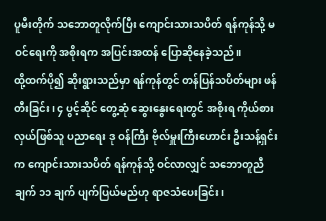ပူမီးတိုက် သဘောတူလိုက်ပြီး ကျောင်းသားသပိတ် ရန်ကုန်သို့ မဝင်ရေးကို အစိုးရက အပြင်းအထန် ပြောဆိုနေခဲ့သည်။
ထို့ထက်ပို၍ ဆိုးရွားသည်မှာ ရန်ကုန်တွင် တန်ပြန်သပိတ်များ ဖန်တီးခြင်း၊ ၄ ပွင့်ဆိုင် တွေ့ဆုံ ဆွေးနွေးရေးတွင် အစိုးရ ကိုယ်စားလှယ်ဖြစ်သူ ပညာရေး ဒု ဝန်ကြီး ဗိုလ်မှူးကြီးဟောင်း ဦးသန့်ရှင်းက ကျောင်းသားသပိတ် ရန်ကုန်သို့ ဝင်လာလျှင် သဘောတူညီချက် ၁၁ ချက် ပျက်ပြယ်မည်ဟု ရာဇသံပေးခြင်း၊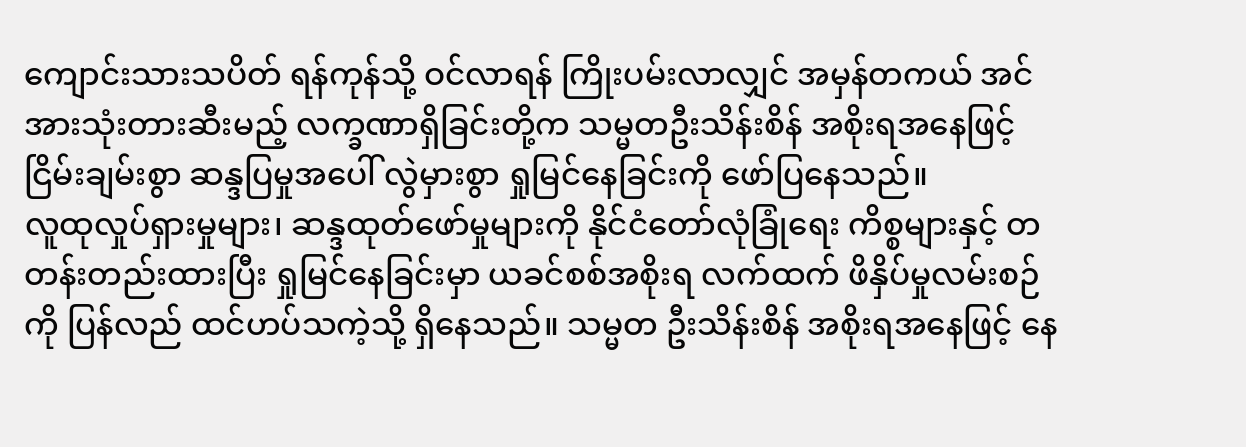ကျောင်းသားသပိတ် ရန်ကုန်သို့ ဝင်လာရန် ကြိုးပမ်းလာလျှင် အမှန်တကယ် အင်အားသုံးတားဆီးမည့် လက္ခဏာရှိခြင်းတို့က သမ္မတဦးသိန်းစိန် အစိုးရအနေဖြင့် ငြိမ်းချမ်းစွာ ဆန္ဒပြမှုအပေါ် လွဲမှားစွာ ရှုမြင်နေခြင်းကို ဖော်ပြနေသည်။
လူထုလှုပ်ရှားမှုများ၊ ဆန္ဒထုတ်ဖော်မှုများကို နိုင်ငံတော်လုံခြုံရေး ကိစ္စများနှင့် တတန်းတည်းထားပြီး ရှုမြင်နေခြင်းမှာ ယခင်စစ်အစိုးရ လက်ထက် ဖိနှိပ်မှုလမ်းစဉ်ကို ပြန်လည် ထင်ဟပ်သကဲ့သို့ ရှိနေသည်။ သမ္မတ ဦးသိန်းစိန် အစိုးရအနေဖြင့် နေ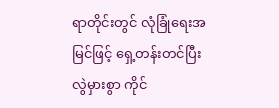ရာတိုင်းတွင် လုံခြုံရေးအမြင်ဖြင့် ရှေ့တန်းတင်ပြီး လွဲမှားစွာ ကိုင်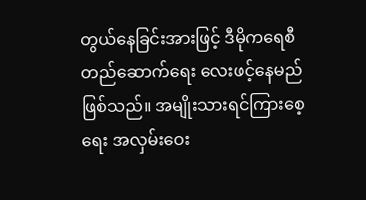တွယ်နေခြင်းအားဖြင့် ဒီမိုကရေစီတည်ဆောက်ရေး လေးဖင့်နေမည်ဖြစ်သည်။ အမျိုးသားရင်ကြားစေ့ရေး အလှမ်းဝေး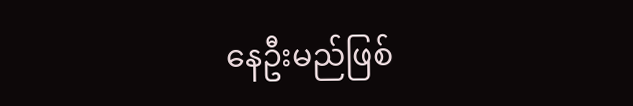နေဦးမည်ဖြစ်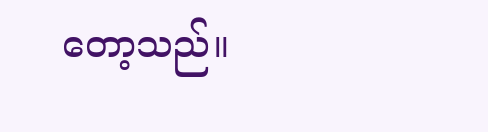တော့သည်။